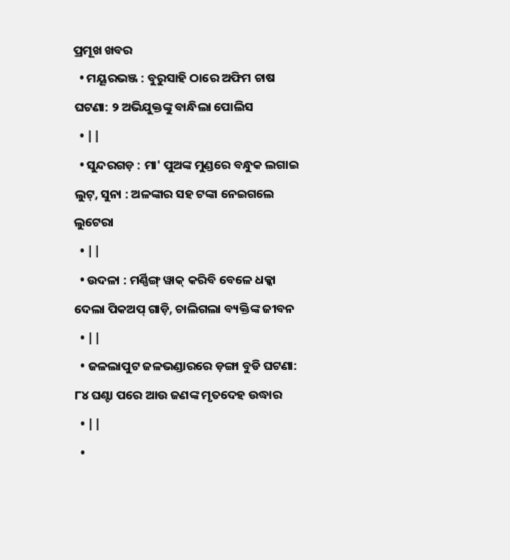ପ୍ରମୂଖ ଖବର
  • ମୟୂରଭଞ୍ଜ : ବୁରୁସାହି ଠାରେ ଅଫିମ ଚାଷ ଘଟଣା: ୨ ଅଭିଯୁକ୍ତଙ୍କୁ ବାନ୍ଧିଲା ପୋଲିସ
  • ||
  • ସୁନ୍ଦରଗଡ଼ : ମା' ପୁଅଙ୍କ ମୁଣ୍ଡରେ ବନ୍ଧୁକ ଲଗାଇ ଲୁଟ୍‌, ସୁନା : ଅଳଙ୍କାର ସହ ଟଙ୍କା ନେଇଗଲେ ଲୁଟେରା
  • ||
  • ଉଦଳା : ମର୍ଣ୍ଣିଙ୍ଗ୍‌ ୱାକ୍‌ କରିବି ବେଳେ ଧକ୍କା ଦେଲା ପିକଅପ୍‌ ଗାଡ଼ି, ଚାଲିଗଲା ବ୍ୟକ୍ତିଙ୍କ ଜୀବନ
  • ||
  • ଜଳଲାପୁଟ ଜଳଭଣ୍ଡାରରେ ଡ଼ଙ୍ଗା ବୁଡି ଘଟଣା: ୮୪ ଘଣ୍ଟା ପରେ ଆଉ ଜଣଙ୍କ ମୃତଦେହ ଉଦ୍ଧାର
  • ||
  •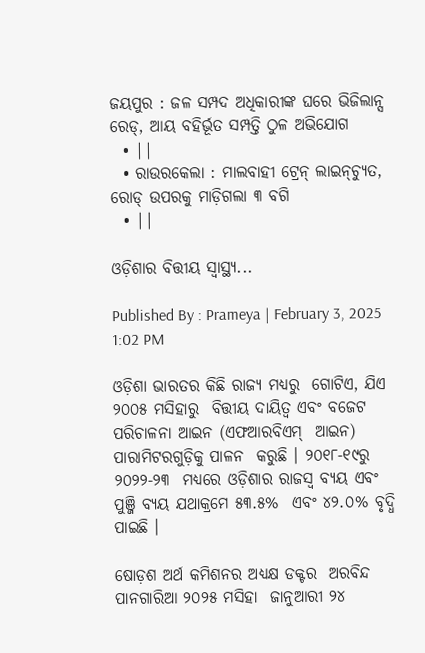ଜୟପୁର : ଜଳ ସମ୍ପଦ ଅଧିକାରୀଙ୍କ ଘରେ ଭିଜିଲାନ୍ସ ରେଡ୍‌, ଆୟ ବହିର୍ଭୂତ ସମ୍ପତ୍ତି ଠୁଳ ଅଭିଯୋଗ
  • ||
  • ରାଉରକେଲା : ମାଲବାହୀ ଟ୍ରେନ୍‌ ଲାଇନ୍‌ଚ୍ୟୁତ, ରୋଡ୍‌ ଉପରକୁ ମାଡ଼ିଗଲା ୩ ବଗି
  • ||

ଓଡ଼ିଶାର ବିତ୍ତୀୟ ସ୍ୱାସ୍ଥ୍ୟ...

Published By : Prameya | February 3, 2025 1:02 PM

ଓଡ଼ିଶା ଭାରତର କିଛି ରାଜ୍ୟ ମଧ୍ୟରୁ  ଗୋଟିଏ, ଯିଏ ୨୦୦୫ ମସିହାରୁ  ବିତ୍ତୀୟ ଦାୟିତ୍ୱ ଏବଂ ବଜେଟ  ପରିଚାଳନା ଆଇନ (ଏଫଆରବିଏମ୍‌  ଆଇନ) ପାରାମିଟରଗୁଡ଼ିକୁ ପାଳନ  କରୁଛି । ୨୦୧୮-୧୯ରୁ ୨୦୨୨-୨୩  ମଧ୍ୟରେ ଓଡ଼ିଶାର ରାଜସ୍ୱ ବ୍ୟୟ ଏବଂ  ପୁଞ୍ଜି ବ୍ୟୟ ଯଥାକ୍ରମେ ୫୩.୫%  ଏବଂ ୪୨.୦% ବୃଦ୍ଧି ପାଇଛି ।

ଷୋଡ଼ଶ ଅର୍ଥ କମିଶନର ଅଧ୍ୟକ୍ଷ ଡକ୍ଟର  ଅରବିନ୍ଦ ପାନଗାରିଆ ୨୦୨୫ ମସିହା  ଜାନୁଆରୀ ୨୪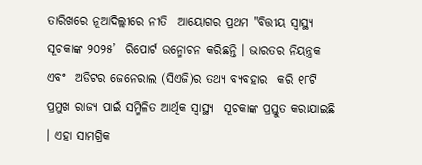ତାରିଖରେ ନୂଆଦିଲ୍ଲୀରେ ନୀତି  ଆୟୋଗର ପ୍ରଥମ "ବିତ୍ତୀୟ ସ୍ୱାସ୍ଥ୍ୟ ସୂଚକାଙ୍କ ୨୦୨୫’  ରିପୋର୍ଟ ଉନ୍ମୋଚନ କରିଛନ୍ତି । ଭାରତର ନିୟନ୍ତ୍ରକ ଏବଂ  ଅଡିଟର ଜେନେରାଲ (ସିଏଜି)ର ତଥ୍ୟ ବ୍ୟବହାର  କରି ୧୮ଟି ପ୍ରମୁଖ ରାଜ୍ୟ ପାଇଁ ସମ୍ମିଳିତ ଆର୍ଥିକ ସ୍ୱାସ୍ଥ୍ୟ  ସୂଚକାଙ୍କ ପ୍ରସ୍ତୁତ କରାଯାଇଛି । ଏହା ସାମଗ୍ରିକ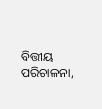ବିତ୍ତୀୟ  ପରିଚାଳନା,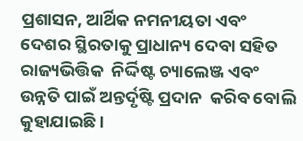ପ୍ରଶାସନ, ଆର୍ଥିକ ନମନୀୟତା ଏବଂ  ଦେଶର ସ୍ଥିରତାକୁ ପ୍ରାଧାନ୍ୟ ଦେବା ସହିତ ରାଜ୍ୟଭିତ୍ତିକ  ନିର୍ଦ୍ଦିଷ୍ଟ ଚ୍ୟାଲେଞ୍ଜ ଏବଂ ଉନ୍ନତି ପାଇଁ ଅନ୍ତର୍ଦୃଷ୍ଟି ପ୍ରଦାନ  କରିବ ବୋଲି କୁହାଯାଇଛି ।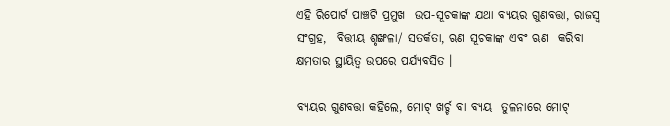ଏହି ରିପୋର୍ଟ ପାଞ୍ଚଟି ପ୍ରମୁଖ  ଉପ-ସୂଚକାଙ୍କ ଯଥା ବ୍ୟୟର ଗୁଣବତ୍ତା, ରାଜସ୍ୱ ସଂଗ୍ରହ,  ବିତ୍ତୀୟ ଶୃଙ୍ଖଳା/ ସତର୍କତା, ଋଣ ସୂଚକାଙ୍କ ଏବଂ ଋଣ  କରିବା କ୍ଷମତାର ସ୍ଥାୟିତ୍ୱ ଉପରେ ପର୍ଯ୍ୟବସିତ ।

ବ୍ୟୟର ଗୁଣବତ୍ତା କହିଲେ, ମୋଟ୍‌ ଖର୍ଚ୍ଚ ବା ବ୍ୟୟ  ତୁଳନାରେ ମୋଟ୍‌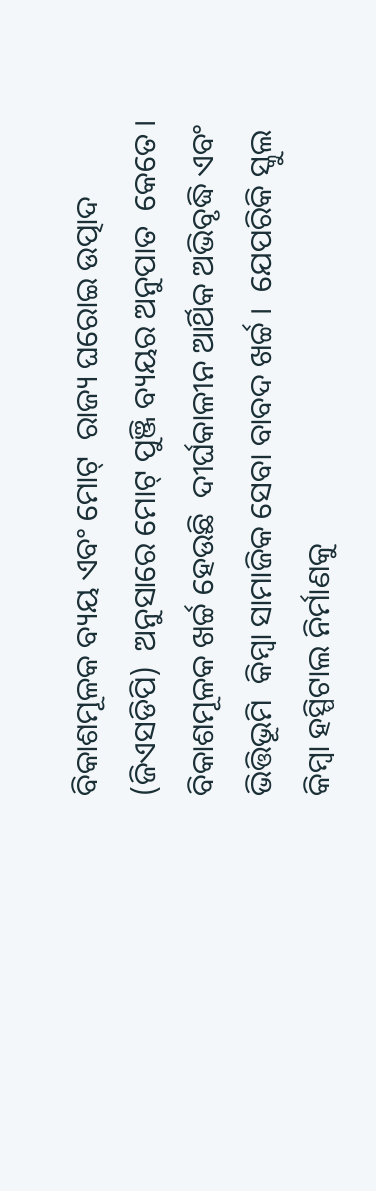ବିକାଶମୂଳକ ବ୍ୟୟ ଏବଂ ମୋଟ୍‌  ରାଜ୍ୟ ଘରୋଇ ଉତ୍ପାଦ (ଜିଏସଡିପି)  ଅନୁସାରେ ମୋଟ୍‌ ପୁଞ୍ଜି ବ୍ୟୟର ଅନୁପାତ  କେତେ । ବିକାଶମୂଳକ ଖର୍ଚ୍ଚ ହେଉଛି  ଦୀର୍ଘକାଳୀନ ଆର୍ଥିକ ଅଭିବୃଦ୍ଧି ଏବଂ ଭିତ୍ତିଭୂମି  କିମ୍ବା ସାମାଜିକ ସେବା ବାବଦ ଖର୍ଚ୍ଚ ।  ଯେପରିକି ସ୍କୁଲ କିମ୍ବା ହସ୍ପିଟାଲ ନିର୍ମାଣକୁ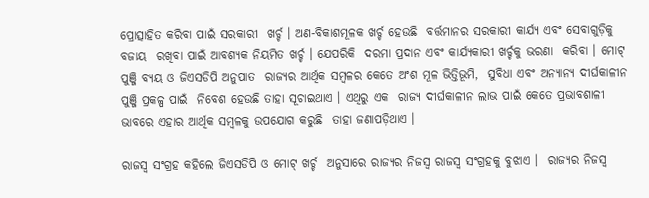ପ୍ରୋତ୍ସାହିତ କରିବା ପାଇଁ ସରକାରୀ  ଖର୍ଚ୍ଚ । ଅଣ-ବିକାଶମୂଳକ ଖର୍ଚ୍ଚ ହେଉଛି  ବର୍ତ୍ତମାନର ସରକାରୀ କାର୍ଯ୍ୟ ଏବଂ ସେବାଗୁଡ଼ିକୁ ବଜାୟ  ରଖିବା ପାଇଁ ଆବଶ୍ୟକ ନିୟମିତ ଖର୍ଚ୍ଚ । ଯେପରିକି  ଦରମା ପ୍ରଦାନ ଏବଂ କାର୍ଯ୍ୟକାରୀ ଖର୍ଚ୍ଚକୁ ଭରଣା  କରିବା । ମୋଟ୍‌ ପୁଞ୍ଜି ବ୍ୟୟ ଓ ଜିଏସଡିପି ଅନୁପାତ  ରାଜ୍ୟର ଆର୍ଥିକ ସମ୍ବଳର କେତେ ଅଂଶ ମୂଳ ଭିତ୍ତିଭୂମି,  ସୁବିଧା ଏବଂ ଅନ୍ୟାନ୍ୟ ଦୀର୍ଘକାଳୀନ ପୁଞ୍ଜି ପ୍ରକଳ୍ପ ପାଇଁ  ନିବେଶ ହେଉଛି ତାହା ସୂଚାଇଥାଏ । ଏଥିରୁ ଏକ  ରାଜ୍ୟ ଦୀର୍ଘକାଳୀନ ଲାଭ ପାଇଁ କେତେ ପ୍ରଭାବଶାଳୀ  ଭାବରେ ଏହାର ଆର୍ଥିକ ସମ୍ବଳକୁ ଉପଯୋଗ କରୁଛି  ତାହା ଜଣାପଡ଼ିଥାଏ ।

ରାଜସ୍ୱ ସଂଗ୍ରହ କହିଲେ ଜିଏସଡିପି ଓ ମୋଟ୍‌ ଖର୍ଚ୍ଚ  ଅନୁସାରେ ରାଜ୍ୟର ନିଜସ୍ୱ ରାଜସ୍ୱ ସଂଗ୍ରହକୁ ବୁଝାଏ ।  ରାଜ୍ୟର ନିଜସ୍ୱ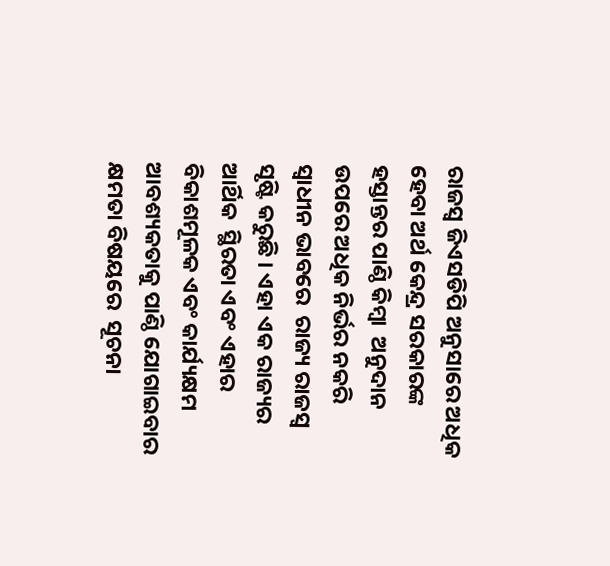ରାଜସ୍ୱ ଜିଏସଡିପି ଅନୁସାରେ ଅଧିକ  ହେବା ଅର୍ଥ କେନ୍ଦ୍ର ସରକାରଙ୍କ ହସ୍ତାନ୍ତର ପାଣ୍ଠି କିମ୍ବା  ଅନୁଦାନ ଉପରେ ଅଧିକ ନିର୍ଭର ନକରି ସ୍ୱାଧୀନ ଭାବରେ  ରାଜ୍ୟ ରାଜସ୍ୱ ସୃଷ୍ଟି କରୁଛି । ଏହା ଏକ ରାଜ୍ୟର ଆର୍ଥିକ  ସ୍ଥିରତା ଏବଂ ଏହାର ବିକାଶମୂଳକ ଏବଂ କାର୍ଯ୍ୟକ୍ଷମ  ଆବଶ୍ୟକତାକୁ ପାଣ୍ଠି ଯୋଗାଇବାର କ୍ଷମତା ବିଷୟରେ  ସୂଚନା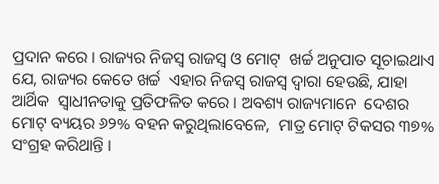ପ୍ରଦାନ କରେ । ରାଜ୍ୟର ନିଜସ୍ୱ ରାଜସ୍ୱ ଓ ମୋଟ୍‌  ଖର୍ଚ୍ଚ ଅନୁପାତ ସୂଚାଇଥାଏ ଯେ, ରାଜ୍ୟର କେତେ ଖର୍ଚ୍ଚ  ଏହାର ନିଜସ୍ୱ ରାଜସ୍ୱ ଦ୍ୱାରା ହେଉଛି, ଯାହା ଆର୍ଥିକ  ସ୍ୱାଧୀନତାକୁ ପ୍ରତିଫଳିତ କରେ । ଅବଶ୍ୟ ରାଜ୍ୟମାନେ  ଦେଶର ମୋଟ୍‌ ବ୍ୟୟର ୬୨% ବହନ କରୁଥିଲାବେଳେ,  ମାତ୍ର ମୋଟ୍‌ ଟିକସର ୩୭% ସଂଗ୍ରହ କରିଥାନ୍ତି ।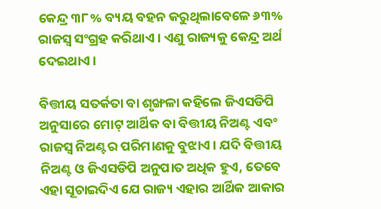କେନ୍ଦ୍ର ୩୮% ବ୍ୟୟ ବହନ କରୁଥିଲାବେଳେ ୬୩%  ରାଜସ୍ୱ ସଂଗ୍ରହ କରିଥାଏ । ଏଣୁ ରାଜ୍ୟକୁ କେନ୍ଦ୍ର ଅର୍ଥ  ଦେଇଥାଏ ।

ବିତ୍ତୀୟ ସତର୍କତା ବା ଶୃଙ୍ଖଳା କହିଲେ ଜିଏସଡିପି  ଅନୁସାରେ ମୋଟ୍‌ ଆର୍ଥିକ ବା ବିତ୍ତୀୟ ନିଅଣ୍ଟ ଏବଂ  ରାଜସ୍ୱ ନିଅଣ୍ଟର ପରିମାଣକୁ ବୁଝାଏ । ଯଦି ବିତ୍ତୀୟ  ନିଅଣ୍ଟ ଓ ଜିଏସଡିପି ଅନୁପାତ ଅଧିକ ହୁଏ, ତେବେ  ଏହା ସୂଚାଇଦିଏ ଯେ ରାଜ୍ୟ ଏହାର ଆର୍ଥିକ ଆକାର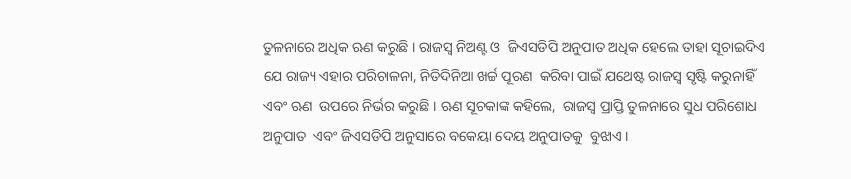ତୁଳନାରେ ଅଧିକ ଋଣ କରୁଛି । ରାଜସ୍ୱ ନିଅଣ୍ଟ ଓ  ଜିଏସଡିପି ଅନୁପାତ ଅଧିକ ହେଲେ ତାହା ସୂଚାଇଦିଏ  ଯେ ରାଜ୍ୟ ଏହାର ପରିଚାଳନା, ନିତିଦିନିଆ ଖର୍ଚ୍ଚ ପୂରଣ  କରିବା ପାଇଁ ଯଥେଷ୍ଟ ରାଜସ୍ୱ ସୃଷ୍ଟି କରୁନାହିଁ ଏବଂ ଋଣ  ଉପରେ ନିର୍ଭର କରୁଛି । ଋଣ ସୂଚକାଙ୍କ କହିଲେ,  ରାଜସ୍ୱ ପ୍ରାପ୍ତି ତୁଳନାରେ ସୁଧ ପରିଶୋଧ ଅନୁପାତ  ଏବଂ ଜିଏସଡିପି ଅନୁସାରେ ବକେୟା ଦେୟ ଅନୁପାତକୁ  ବୁଝାଏ ।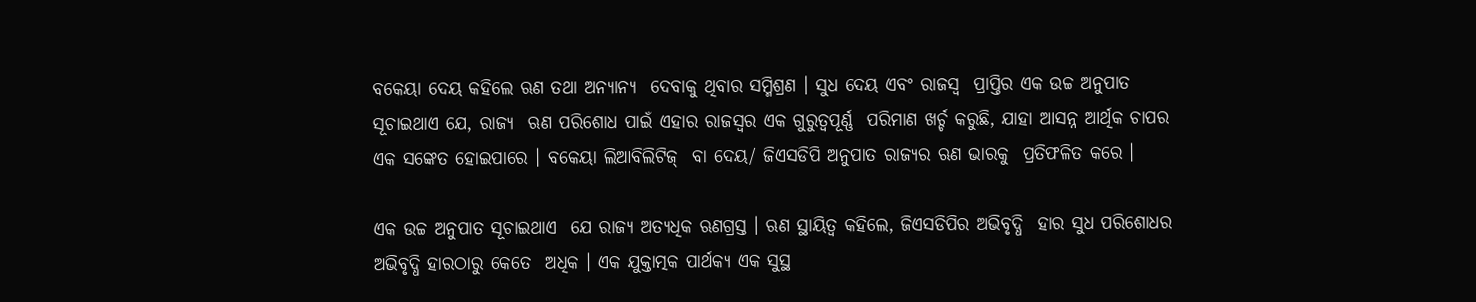ବକେୟା ଦେୟ କହିଲେ ଋଣ ତଥା ଅନ୍ୟାନ୍ୟ  ଦେବାକୁ ଥିବାର ସମ୍ମିଶ୍ରଣ । ସୁଧ ଦେୟ ଏବଂ ରାଜସ୍ୱ  ପ୍ରାପ୍ତିର ଏକ ଉଚ୍ଚ ଅନୁପାତ ସୂଚାଇଥାଏ ଯେ, ରାଜ୍ୟ  ଋଣ ପରିଶୋଧ ପାଇଁ ଏହାର ରାଜସ୍ୱର ଏକ ଗୁରୁତ୍ୱପୂର୍ଣ୍ଣ  ପରିମାଣ ଖର୍ଚ୍ଚ କରୁଛି, ଯାହା ଆସନ୍ନ ଆର୍ଥିକ ଚାପର  ଏକ ସଙ୍କେତ ହୋଇପାରେ । ବକେୟା ଲିଆବିଲିଟିଜ୍‌  ବା ଦେୟ/ ଜିଏସଡିପି ଅନୁପାତ ରାଜ୍ୟର ଋଣ ଭାରକୁ  ପ୍ରତିଫଳିତ କରେ ।

ଏକ ଉଚ୍ଚ ଅନୁପାତ ସୂଚାଇଥାଏ  ଯେ ରାଜ୍ୟ ଅତ୍ୟଧିକ ଋଣଗ୍ରସ୍ତ । ଋଣ ସ୍ଥାୟିତ୍ୱ କହିଲେ, ଜିଏସଡିପିର ଅଭିବୃଦ୍ଧି  ହାର ସୁଧ ପରିଶୋଧର ଅଭିବୃଦ୍ଧି ହାରଠାରୁ କେତେ  ଅଧିକ । ଏକ ଯୁକ୍ତାତ୍ମକ ପାର୍ଥକ୍ୟ ଏକ ସୁସ୍ଥ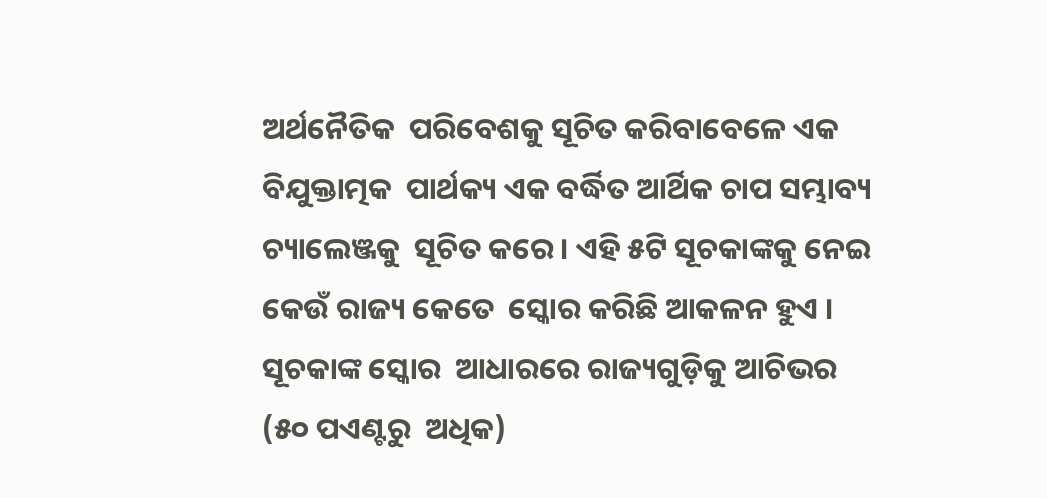ଅର୍ଥନୈତିକ  ପରିବେଶକୁ ସୂଚିତ କରିବାବେଳେ ଏକ ବିଯୁକ୍ତାତ୍ମକ  ପାର୍ଥକ୍ୟ ଏକ ବର୍ଦ୍ଧିତ ଆର୍ଥିକ ଚାପ ସମ୍ଭାବ୍ୟ ଚ୍ୟାଲେଞ୍ଜକୁ  ସୂଚିତ କରେ । ଏହି ୫ଟି ସୂଚକାଙ୍କକୁ ନେଇ କେଉଁ ରାଜ୍ୟ କେତେ  ସ୍କୋର କରିଛି ଆକଳନ ହୁଏ । ସୂଚକାଙ୍କ ସ୍କୋର  ଆଧାରରେ ରାଜ୍ୟଗୁଡ଼ିକୁ ଆଚିଭର (୫୦ ପଏଣ୍ଟରୁ  ଅଧିକ)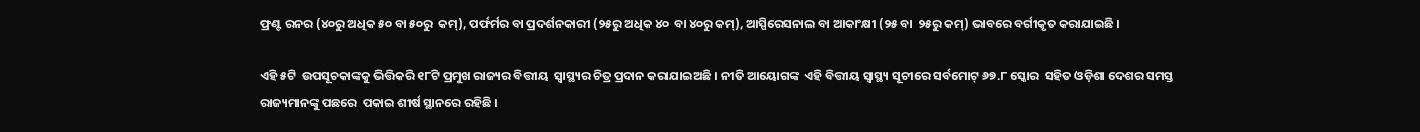ଫ୍ରଣ୍ଟ ରନର (୪୦ରୁ ଅଧିକ ୫୦ ବା ୫୦ରୁ  କମ୍‌), ପର୍ଫର୍ମର ବା ପ୍ରଦର୍ଶନକାରୀ (୨୫ରୁ ଅଧିକ ୪୦  ବା ୪୦ରୁ କମ୍‌), ଆସ୍ପିରେସନାଲ ବା ଆକାଂକ୍ଷୀ (୨୫ ବା  ୨୫ରୁ କମ୍‌) ଭାବରେ ବର୍ଗୀକୃତ କରାଯାଇଛି ।

ଏହି ୫ଟି  ଉପସୂଚକାଙ୍କକୁ ଭିତ୍ତିକରି ୧୮ଟି ପ୍ରମୁଖ ରାଜ୍ୟର ବିତ୍ତୀୟ  ସ୍ୱାସ୍ଥ୍ୟର ଚିତ୍ର ପ୍ରଦାନ କରାଯାଇଅଛି । ନୀତି ଆୟୋଗଙ୍କ  ଏହି ବିତ୍ତୀୟ ସ୍ୱାସ୍ଥ୍ୟ ସୂଚୀରେ ସର୍ବମୋଟ୍‌ ୬୭.୮ ସ୍କୋର  ସହିତ ଓଡ଼ିଶା ଦେଶର ସମସ୍ତ ରାଜ୍ୟମାନଙ୍କୁ ପଛରେ  ପକାଇ ଶୀର୍ଷ ସ୍ଥାନରେ ରହିଛି ।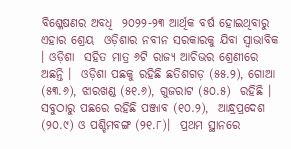ବିଶ୍ଳେଷଣର ଅବଧି  ୨୦୨୨-୨୩ ଆର୍ଥିକ ବର୍ଷ ହୋଇଥିବାରୁ ଏହାର ଶ୍ରେୟ  ଓଡ଼ିଶାର ନବୀନ ସରକାରକୁ ଯିବା ସ୍ୱାଭାବିକ । ଓଡ଼ିଶା  ସହିତ ମାତ୍ର ୬ଟି ରାଜ୍ୟ ଆଚିଭର ଶ୍ରେଣୀରେ ଅଛନ୍ତି ।  ଓଡ଼ିଶା ପଛକୁ ରହିଛି ଛତିଶଗଡ଼ (୫୫.୨), ଗୋଆ  (୫୩.୬), ଝାରଖଣ୍ଡ (୫୧.୬), ଗୁଜରାଟ (୫୦.୫)  ରହିଛି । ସବୁଠାରୁ ପଛରେ ରହିଛି ପଞ୍ଜାବ (୧୦.୨),  ଆନ୍ଧ୍ରପ୍ରଦେଶ (୨୦.୯) ଓ ପଶ୍ଚିମବଙ୍ଗ (୨୧.୮)।  ପ୍ରଥମ ସ୍ଥାନରେ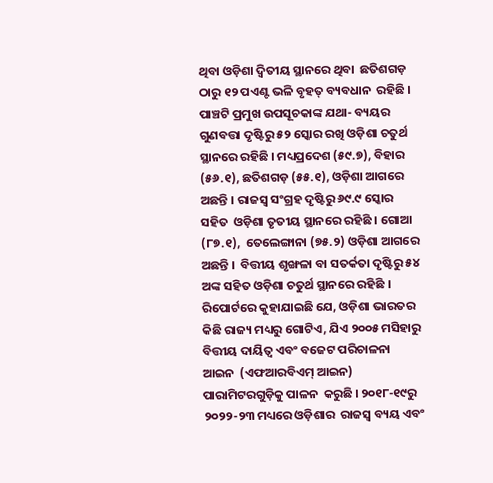ଥିବା ଓଡ଼ିଶା ଦ୍ୱିତୀୟ ସ୍ଥାନରେ ଥିବା  ଛତିଶଗଡ଼ ଠାରୁ ୧୨ ପଏଣ୍ଟ ଭଳି ବୃହତ୍‌ ବ୍ୟବଧାନ  ରହିଛି । ପାଞ୍ଚଟି ପ୍ରମୁଖ ଉପସୂଚକାଙ୍କ ଯଥା- ବ୍ୟୟର  ଗୁଣବତ୍ତା ଦୃଷ୍ଟିରୁ ୫୨ ସ୍କୋର ରଖି ଓଡ଼ିଶା ଚତୁର୍ଥ  ସ୍ଥାନରେ ରହିଛି । ମଧ୍ୟପ୍ରଦେଶ (୫୯.୭), ବିହାର (୫୬.୧), ଛତିଶଗଡ଼ (୫୫.୧), ଓଡ଼ିଶା ଆଗରେ  ଅଛନ୍ତି । ରାଜସ୍ୱ ସଂଗ୍ରହ ଦୃଷ୍ଟିରୁ ୬୯.୯ ସ୍କୋର ସହିତ  ଓଡ଼ିଶା ତୃତୀୟ ସ୍ଥାନରେ ରହିଛି । ଗୋଆ (୮୭.୧),  ତେଲେଙ୍ଗାନା (୭୫.୨) ଓଡ଼ିଶା ଆଗରେ ଅଛନ୍ତି ।  ବିତ୍ତୀୟ ଶୃଙ୍ଖଳା ବା ସତର୍କତା ଦୃଷ୍ଟିରୁ ୫୪ ଅଙ୍କ ସହିତ ଓଡ଼ିଶା ଚତୁର୍ଥ ସ୍ଥାନରେ ରହିଛି । ରିପୋର୍ଟରେ କୁହାଯାଇଛି ଯେ, ଓଡ଼ିଶା ଭାରତର  କିଛି ରାଜ୍ୟ ମଧ୍ୟରୁ ଗୋଟିଏ, ଯିଏ ୨୦୦୫ ମସିହାରୁ ବିତ୍ତୀୟ ଦାୟିତ୍ୱ ଏବଂ ବଜେଟ ପରିଚାଳନା ଆଇନ  (ଏଫଆରବିଏମ୍‌ ଆଇନ) ପାରାମିଟରଗୁଡ଼ିକୁ ପାଳନ  କରୁଛି । ୨୦୧୮-୧୯ରୁ ୨୦୨୨-୨୩ ମଧ୍ୟରେ ଓଡ଼ିଶାର  ରାଜସ୍ୱ ବ୍ୟୟ ଏବଂ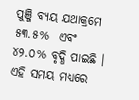ପୁଞ୍ଜି ବ୍ୟୟ ଯଥାକ୍ରମେ ୫୩.୫%  ଏବଂ ୪୨.୦% ବୃଦ୍ଧି ପାଇଛି । ଏହି ସମୟ ମଧ୍ୟରେ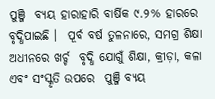ପୁଞ୍ଜି  ବ୍ୟୟ ହାରାହାରି ବାର୍ଷିକ ୯.୨% ହାରରେ ବୃଦ୍ଧିପାଇଛି ।  ପୂର୍ବ ବର୍ଷ ତୁଳନାରେ, ସମଗ୍ର ଶିକ୍ଷା ଅଧୀନରେ ଖର୍ଚ୍ଚ  ବୃଦ୍ଧି ଯୋଗୁଁ ଶିକ୍ଷା, କ୍ରୀଡ଼ା, କଳା ଏବଂ ସଂସ୍କୃତି ଉପରେ  ପୁଞ୍ଜି ବ୍ୟୟ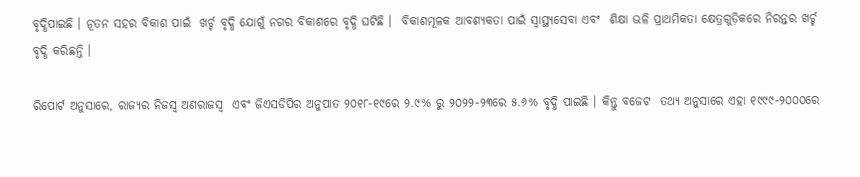ବୃଦ୍ଧିପାଇଛି । ନୂତନ ସହର ବିକାଶ ପାଇଁ  ଖର୍ଚ୍ଚ ବୃଦ୍ଧି ଯୋଗୁଁ ନଗର ବିକାଶରେ ବୃଦ୍ଧି ଘଟିଛି ।  ବିକାଶମୂଳକ ଆବଶ୍ୟକତା ପାଇଁ ସ୍ୱାସ୍ଥ୍ୟସେବା ଏବଂ  ଶିକ୍ଷା ଭଳି ପ୍ରାଥମିକତା କ୍ଷେତ୍ରଗୁଡ଼ିକରେ ନିରନ୍ତର ଖର୍ଚ୍ଚ  ବୃଦ୍ଧି କରିଛନ୍ତି ।

ରିପୋର୍ଟ ଅନୁସାରେ, ରାଜ୍ୟର ନିଜସ୍ୱ ଅଣରାଜସ୍ୱ  ଏବଂ ଜିଏସଡିପିର ଅନୁପାତ ୨୦୧୮-୧୯ରେ ୨.୯% ରୁ ୨୦୨୨-୨୩ରେ ୫.୬% ବୃଦ୍ଧି ପାଇଛି । କିନ୍ତୁ ବଜେଟ  ତଥ୍ୟ ଅନୁସାରେ ଏହା ୧୯୯୯-୨୦୦୦ରେ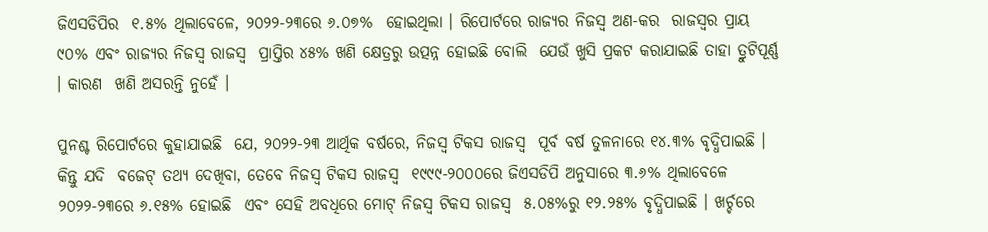ଜିଏସଡିପିର  ୧.୫% ଥିଲାବେଳେ, ୨୦୨୨-୨୩ରେ ୬.୦୭%  ହୋଇଥିଲା । ରିପୋର୍ଟରେ ରାଜ୍ୟର ନିଜସ୍ୱ ଅଣ-କର  ରାଜସ୍ୱର ପ୍ରାୟ ୯୦% ଏବଂ ରାଜ୍ୟର ନିଜସ୍ୱ ରାଜସ୍ୱ  ପ୍ରାପ୍ତିର ୪୫% ଖଣି କ୍ଷେତ୍ରରୁ ଉତ୍ପନ୍ନ ହୋଇଛି ବୋଲି  ଯେଉଁ ଖୁସି ପ୍ରକଟ କରାଯାଇଛି ତାହା ତ୍ରୁଟିପୂର୍ଣ୍ଣ । କାରଣ  ଖଣି ଅସରନ୍ତି ନୁହେଁ ।

ପୁନଶ୍ଚ ରିପୋର୍ଟରେ କୁହାଯାଇଛି  ଯେ, ୨୦୨୨-୨୩ ଆର୍ଥିକ ବର୍ଷରେ, ନିଜସ୍ୱ ଟିକସ ରାଜସ୍ୱ  ପୂର୍ବ ବର୍ଷ ତୁଳନାରେ ୧୪.୩% ବୃଦ୍ଧିପାଇଛି । କିନ୍ତୁ ଯଦି  ବଜେଟ୍‌ ତଥ୍ୟ ଦେଖିବା, ତେବେ ନିଜସ୍ୱ ଟିକସ ରାଜସ୍ୱ  ୧୯୯୯-୨୦୦୦ରେ ଜିଏସଡିପି ଅନୁସାରେ ୩.୬% ଥିଲାବେଳେ ୨୦୨୨-୨୩ରେ ୬.୧୫% ହୋଇଛି  ଏବଂ ସେହି ଅବଧିରେ ମୋଟ୍‌ ନିଜସ୍ୱ ଟିକସ ରାଜସ୍ୱ  ୫.୦୫%ରୁ ୧୨.୨୫% ବୃଦ୍ଧିପାଇଛି । ଖର୍ଚ୍ଚରେ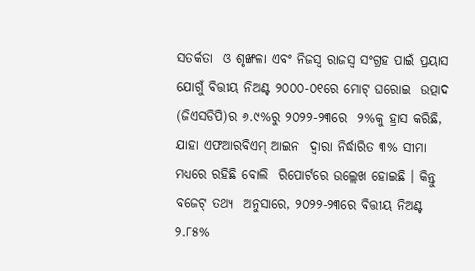ସତର୍କତା  ଓ ଶୃଙ୍ଖଳା ଏବଂ ନିଜସ୍ୱ ରାଜସ୍ୱ ସଂଗ୍ରହ ପାଇଁ ପ୍ରୟାସ  ଯୋଗୁଁ ବିତ୍ତୀୟ ନିଅଣ୍ଟ ୨୦୦୦-୦୧ରେ ମୋଟ୍‌ ଘରୋଇ  ଉତ୍ପାଦ (ଜିଏସଡିପି)ର ୬.୯%ରୁ ୨୦୨୨-୨୩ରେ  ୨%କୁ ହ୍ରାସ କରିଛି, ଯାହା ଏଫଆରବିଏମ୍‌ ଆଇନ  ଦ୍ୱାରା ନିର୍ଦ୍ଧାରିତ ୩% ସୀମା ମଧ୍ୟରେ ରହିଛି ବୋଲି  ରିପୋର୍ଟରେ ଉଲ୍ଲେଖ ହୋଇଛି । କିନ୍ତୁ ବଜେଟ୍‌ ତଥ୍ୟ  ଅନୁସାରେ, ୨୦୨୨-୨୩ରେ ବିତ୍ତୀୟ ନିଅଣ୍ଟ ୨.୮୫%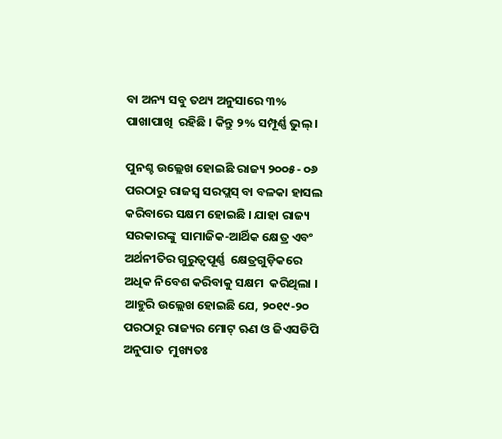ବା ଅନ୍ୟ ସବୁ ତଥ୍ୟ ଅନୁସାରେ ୩% ପାଖାପାଖି  ରହିଛି । କିନ୍ତୁ ୨% ସମ୍ପୂର୍ଣ୍ଣ ଭୁଲ୍‌ ।

ପୁନଶ୍ଚ ଉଲ୍ଲେଖ ହୋଇଛି ରାଜ୍ୟ ୨୦୦୫- ୦୬ ପରଠାରୁ ରାଜସ୍ୱ ସରପ୍ଲସ୍‌ ବା ବଳକା ହାସଲ  କରିବାରେ ସକ୍ଷମ ହୋଇଛି । ଯାହା ରାଜ୍ୟ ସରକାରଙ୍କୁ  ସାମାଜିକ-ଆର୍ଥିକ କ୍ଷେତ୍ର ଏବଂ ଅର୍ଥନୀତିର ଗୁରୁତ୍ୱପୂର୍ଣ୍ଣ  କ୍ଷେତ୍ରଗୁଡ଼ିକରେ ଅଧିକ ନିବେଶ କରିବାକୁ ସକ୍ଷମ  କରିଥିଲା । ଆହୁରି ଉଲ୍ଲେଖ ହୋଇଛି ଯେ, ୨୦୧୯-୨୦  ପରଠାରୁ ରାଜ୍ୟର ମୋଟ୍‌ ଋଣ ଓ ଜିଏସଡିପି ଅନୁପାତ  ମୁଖ୍ୟତଃ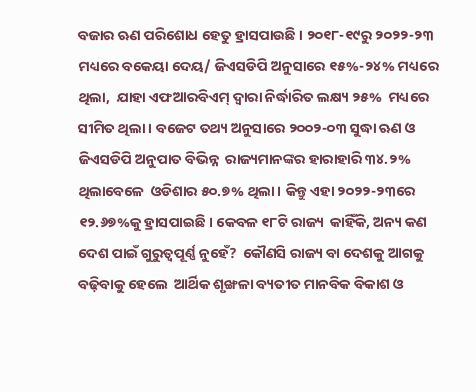ବଜାର ଋଣ ପରିଶୋଧ ହେତୁ ହ୍ରାସପାଉଛି । ୨୦୧୮-୧୯ରୁ ୨୦୨୨-୨୩ ମଧ୍ୟରେ ବକେୟା ଦେୟ/ ଜିଏସଡିପି ଅନୁସାରେ ୧୫%-୨୪% ମଧ୍ୟରେ ଥିଲା,  ଯାହା ଏଫଆରବିଏମ୍‌ ଦ୍ୱାରା ନିର୍ଦ୍ଧାରିତ ଲକ୍ଷ୍ୟ ୨୫%  ମଧ୍ୟରେ ସୀମିତ ଥିଲା । ବଜେଟ ତଥ୍ୟ ଅନୁସାରେ ୨୦୦୨-୦୩ ସୁଦ୍ଧା ଋଣ ଓ ଜିଏସଡିପି ଅନୁପାତ ବିଭିନ୍ନ  ରାଜ୍ୟମାନଙ୍କର ହାରାହାରି ୩୪.୨% ଥିଲାବେଳେ  ଓଡିଶାର ୫୦.୭% ଥିଲା। କିନ୍ତୁ ଏହା ୨୦୨୨-୨୩ରେ ୧୨.୬୭%କୁ ହ୍ରାସପାଇଛି । କେବଳ ୧୮ଟି ରାଜ୍ୟ  କାହିଁକି, ଅନ୍ୟ କଣ ଦେଶ ପାଇଁ ଗୁରୁତ୍ୱପୂର୍ଣ୍ଣ ନୁହେଁ?  କୌଣସି ରାଜ୍ୟ ବା ଦେଶକୁ ଆଗକୁ ବଢ଼ିବାକୁ ହେଲେ  ଆର୍ଥିକ ଶୃଙ୍ଖଳା ବ୍ୟତୀତ ମାନବିକ ବିକାଶ ଓ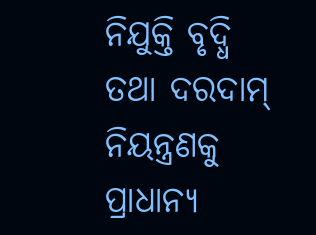ନିଯୁକ୍ତି ବୃଦ୍ଧି  ତଥା ଦରଦାମ୍‌ ନିୟନ୍ତ୍ରଣକୁ ପ୍ରାଧାନ୍ୟ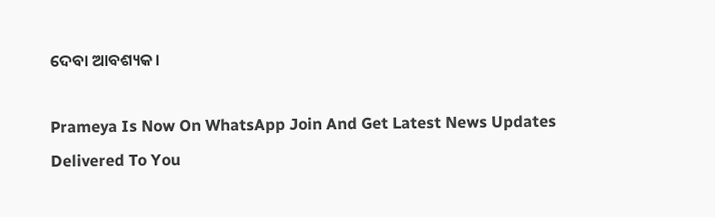ଦେବା ଆବଶ୍ୟକ।

Prameya Is Now On WhatsApp Join And Get Latest News Updates Delivered To You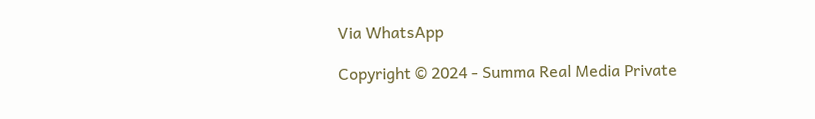Via WhatsApp

Copyright © 2024 - Summa Real Media Private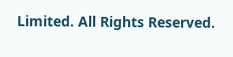Limited. All Rights Reserved.